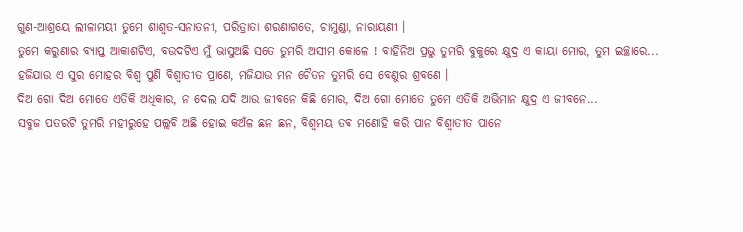ଗୁଣ-ଆଶ୍ରୟେ ଲୀଳାମୟୀ ତୁମେ ଶାଶ୍ୱତ-ସନାତନୀ, ପରିତ୍ରାତା ଶରଣାଗତେ, ଚାମୁଣ୍ଡା, ନାରାୟଣୀ ।
ତୁମେ କରୁଣାର ବ୍ୟାପ୍ତ ଆକାଶଟିଏ, ବଉଦଟିଏ ମୁଁ ଭାସୁଅଛି ସତେ ତୁମରି ଅସୀମ କୋଳେ ! ବାହିନିଅ ପ୍ରଭୁ ତୁମରି ବୁକୁରେ କ୍ଷୁଦ୍ର ଏ କାୟା ମୋର, ତୁମ ଇଚ୍ଛାରେ...
ହଜିଯାଉ ଏ ସୁର ମୋହର ବିଶ୍ୱ ପୁଣି ବିଶ୍ୱାତୀତ ପ୍ରାଣେ, ମଜିଯାଉ ମନ ଚୈତନ ତୁମରି ସେ ବେଣୁର ଶ୍ରବଣେ ।
ଦିଅ ଗୋ ଦିଅ ମୋତେ ଏତିକି ଅଧିକାର, ନ ଦେଲ ଯଦି ଆଉ ଜୀବନେ କିଛି ମୋର, ଦିଅ ଗୋ ମୋତେ ତୁମେ ଏତିକି ଅଭିମାନ କ୍ଷୁଦ୍ର ଏ ଜୀବନେ...
ସବୁଜ ପତରଟି ତୁମରି ମହୀରୁହେ ପଲ୍ଲବି ଅଛି ହୋଇ କଅଁଳ ଛନ ଛନ, ବିଶ୍ୱମୟ ତଵ ମଣୋହି କରି ପାନ ବିଶ୍ୱାତୀତ ପାନେ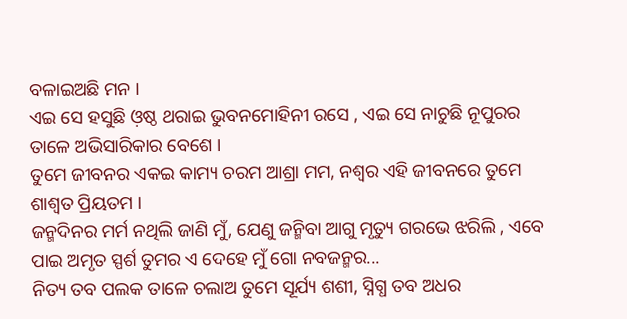ବଳାଇଅଛି ମନ ।
ଏଇ ସେ ହସୁଛି ଓ଼ଷ୍ଠ ଥରାଇ ଭୁବନମୋହିନୀ ରସେ , ଏଇ ସେ ନାଚୁଛି ନୂପୁରର ତାଳେ ଅଭିସାରିକାର ବେଶେ ।
ତୁମେ ଜୀବନର ଏକଇ କାମ୍ୟ ଚରମ ଆଶ୍ରା ମମ, ନଶ୍ଵର ଏହି ଜୀବନରେ ତୁମେ ଶାଶ୍ୱତ ପ୍ରିୟତମ ।
ଜନ୍ମଦିନର ମର୍ମ ନଥିଲି ଜାଣି ମୁଁ, ଯେଣୁ ଜନ୍ମିବା ଆଗୁ ମୃତ୍ୟୁ ଗରଭେ ଝରିଲି , ଏବେ ପାଇ ଅମୃତ ସ୍ପର୍ଶ ତୁମର ଏ ଦେହେ ମୁଁ ଗୋ ନବଜନ୍ମର...
ନିତ୍ୟ ତବ ପଲକ ତାଳେ ଚଲାଅ ତୁମେ ସୂର୍ଯ୍ୟ ଶଶୀ, ସ୍ନିଗ୍ଧ ତବ ଅଧର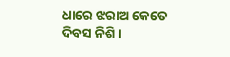ଧାରେ ଝରାଅ କେତେ ଦିବସ ନିଶି ।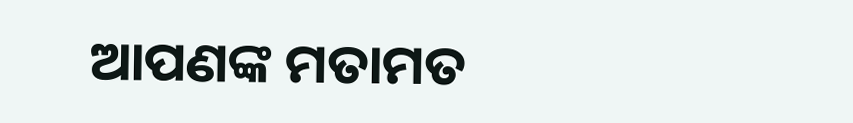ଆପଣଙ୍କ ମତାମତ